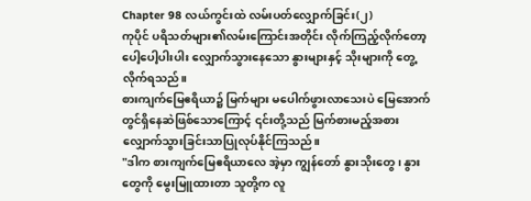Chapter 98 လယ်ကွင်းထဲ လမ်းပတ်လျှောက်ခြင်း(၂)
ကုပိုင် ပရိသတ်များ၏လမ်းကြောင်းအတိုင်း လိုက်ကြည့်လိုက်တော့ ပေါ့ပေါ့ပါးပါး လျှောက်သွားနေသော နွားများနှင့် သိုးများကို တွေ့လိုက်ရသည်။
စားကျက်မြေဧရိယာ၌ မြက်များ မပေါက်ဖွားလာသေးပဲ မြေအောက်တွင်ရှိနေဆဲဖြစ်သောကြောင့် ၎င်းတို့သည် မြက်စားမည့်အစား လျှောက်သွားခြင်းသာပြုလုပ်နိုင်ကြသည်။
"ဒါက စားကျက်မြေဧရိယာလေ အဲ့မှာ ကျွန်တော် နွားသိုးတွေ၊ နွားတွေကို မွေးမြူထားတာ သူတို့က လူ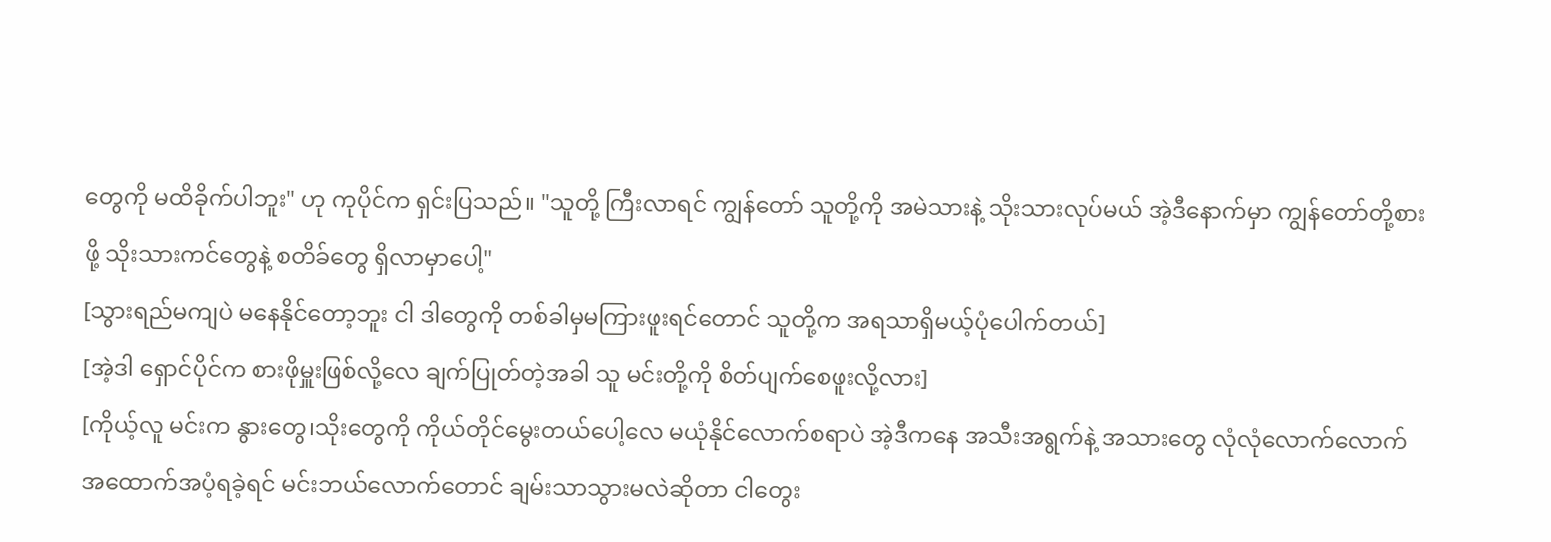တွေကို မထိခိုက်ပါဘူး" ဟု ကုပိုင်က ရှင်းပြသည်။ "သူတို့ ကြီးလာရင် ကျွန်တော် သူတို့ကို အမဲသားနဲ့ သိုးသားလုပ်မယ် အဲ့ဒီနောက်မှာ ကျွန်တော်တို့စားဖို့ သိုးသားကင်တွေနဲ့ စတိခ်တွေ ရှိလာမှာပေါ့"
[သွားရည်မကျပဲ မနေနိုင်တော့ဘူး ငါ ဒါတွေကို တစ်ခါမှမကြားဖူးရင်တောင် သူတို့က အရသာရှိမယ့်ပုံပေါက်တယ်]
[အဲ့ဒါ ရှောင်ပိုင်က စားဖိုမှူးဖြစ်လို့လေ ချက်ပြုတ်တဲ့အခါ သူ မင်းတို့ကို စိတ်ပျက်စေဖူးလို့လား]
[ကိုယ့်လူ မင်းက နွားတွေ၊သိုးတွေကို ကိုယ်တိုင်မွေးတယ်ပေါ့လေ မယုံနိုင်လောက်စရာပဲ အဲ့ဒီကနေ အသီးအရွက်နဲ့ အသားတွေ လုံလုံလောက်လောက် အထောက်အပံ့ရခဲ့ရင် မင်းဘယ်လောက်တောင် ချမ်းသာသွားမလဲဆိုတာ ငါတွေး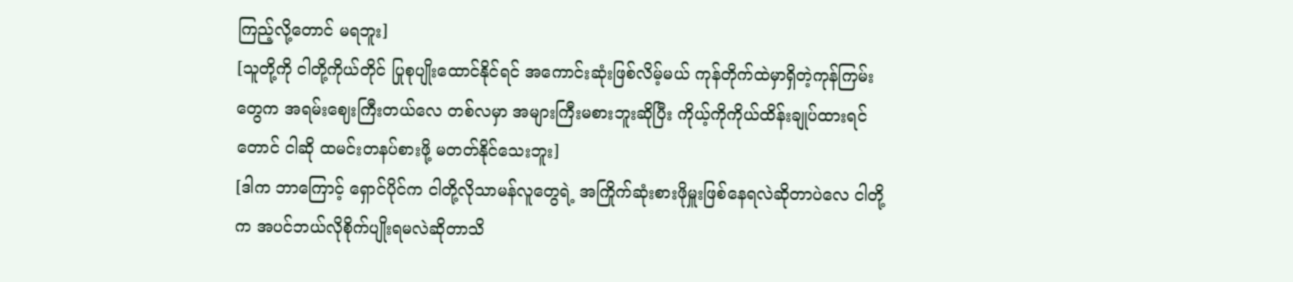ကြည့်လို့တောင် မရဘူး]
[သူတို့ကို ငါတို့ကိုယ်တိုင် ပြုစုပျိုးထောင်နိုင်ရင် အကောင်းဆုံးဖြစ်လိမ့်မယ် ကုန်တိုက်ထဲမှာရှိတဲ့ကုန်ကြမ်းတွေက အရမ်းဈေးကြီးတယ်လေ တစ်လမှာ အများကြီးမစားဘူးဆိုပြီး ကိုယ့်ကိုကိုယ်ထိန်းချုပ်ထားရင်တောင် ငါဆို ထမင်းတနပ်စားဖို့ မတတ်နိုင်သေးဘူး]
[ဒါက ဘာကြောင့် ရှောင်ပိုင်က ငါတို့လိုသာမန်လူတွေရဲ့ အကြိုက်ဆုံးစားဖိုမှူးဖြစ်နေရလဲဆိုတာပဲလေ ငါတို့က အပင်ဘယ်လိုစိုက်ပျိုးရမလဲဆိုတာသိ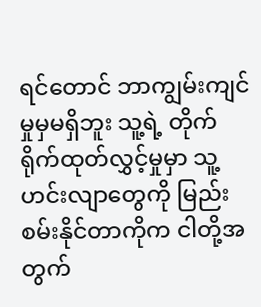ရင်တောင် ဘာကျွမ်းကျင်မှုမှမရှိဘူး သူ့ရဲ့ တိုက်ရိုက်ထုတ်လွှင့်မှုမှာ သူ့ဟင်းလျာတွေကို မြည်းစမ်းနိုင်တာကိုက ငါတို့အတွက်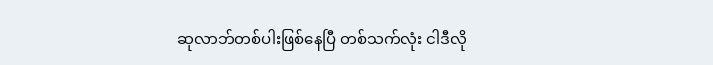ဆုလာဘ်တစ်ပါးဖြစ်နေပြီ တစ်သက်လုံး ငါဒီလို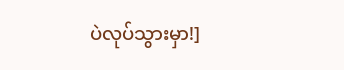ပဲလုပ်သွားမှာ!]